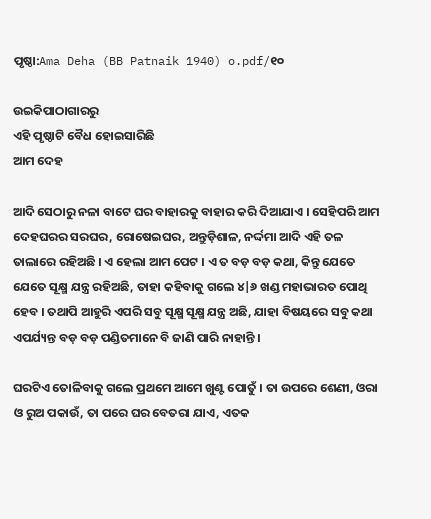ପୃଷ୍ଠା:Ama Deha (BB Patnaik 1940) o.pdf/୧୦

ଉଇକିପାଠାଗାର‌ରୁ
ଏହି ପୃଷ୍ଠାଟି ବୈଧ ହୋଇସାରିଛି
ଆମ ଦେହ

ଆଦି ସେଠାରୁ ନଳା ବାଟେ ଘର ବାହାରକୁ ବାହାର କରି ଦିଆଯାଏ । ସେହିପରି ଆମ ଦେହଘରର ସରଘର, ରୋଷେଇଘର, ଅନ୍ତୁଡ଼ିଶାଳ, ନର୍ଦ୍ଦମା ଆଦି ଏହି ତଳ ତାଲାରେ ରହିଅଛି । ଏ ହେଲା ଆମ ପେଟ । ଏ ତ ବଡ଼ ବଡ଼ କଥା, କିନ୍ତୁ ଯେତେ ଯେତେ ସୂକ୍ଷ୍ମ ଯନ୍ତ୍ର ରହିଅଛି, ତାହା କହିବାକୁ ଗଲେ ୪|୬ ଖଣ୍ଡ ମହାଭାରତ ପୋଥି ହେବ । ତଥାପି ଆହୁରି ଏପରି ସବୁ ସୂକ୍ଷ୍ମ ସୂକ୍ଷ୍ମ ଯନ୍ତ୍ର ଅଛି, ଯାହା ବିଷୟରେ ସବୁ କଥା ଏପର୍ଯ୍ୟନ୍ତ ବଡ଼ ବଡ଼ ପଣ୍ଡିତମାନେ ବି ଜାଣି ପାରି ନାହାନ୍ତି ।

ଘରଟିଏ ତୋଳିବାକୁ ଗଲେ ପ୍ରଥମେ ଆମେ ଖୁଣ୍ଟ ପୋତୁଁ । ତା ଉପରେ ଶେଣୀ, ଓରା ଓ ରୁଅ ପକାଉଁ, ତା ପରେ ଘର ବେତରା ଯାଏ, ଏତକ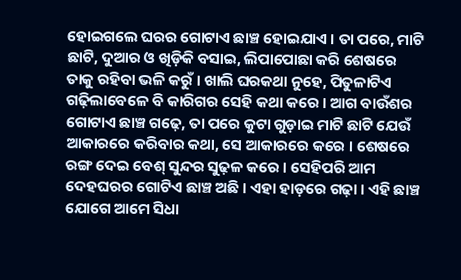ହୋଇଗଲେ ଘରର ଗୋଟାଏ ଛାଞ୍ଚ ହୋଇଯାଏ । ତା ପରେ, ମାଟି ଛାଟି, ଦୁଆର ଓ ଖିଡ଼ିକି ବସାଇ, ଲିପାପୋଛା କରି ଶେଷରେ ତାକୁ ରହିବା ଭଳି କରୁଁ । ଖାଲି ଘରକଥା ନୁହେ, ପିତୁଳାଟିଏ ଗଢ଼ିଲାବେଳେ ବି କାରିଗର ସେହି କଥା କରେ । ଆଗ ବାଉଁଶର ଗୋଟାଏ ଛାଞ୍ଚ ଗଢ଼େ, ତା ପରେ କୁଟା ଗୁଡ଼ାଇ ମାଟି ଛାଟି ଯେଉଁ ଆକାରରେ କରିବାର କଥା, ସେ ଆକାରରେ କରେ । ଶେଷରେ ରଙ୍ଗ ଦେଇ ବେଶ୍ ସୁନ୍ଦର ସୁଢ଼ଳ କରେ । ସେହିପରି ଆମ ଦେହଘରର ଗୋଟିଏ ଛାଞ୍ଚ ଅଛି । ଏହା ହାଡ଼ରେ ଗଢ଼ା । ଏହି ଛାଞ୍ଚ ଯୋଗେ ଆମେ ସିଧା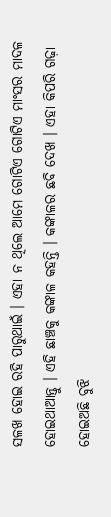ସଳଖ ହୋଇ ରହି ପାରୁଥାଇଁ । ଏହା ନ ଥିଲେ ଆମେ ଗୋଟିଏ ଗୋଟିଏ ମାଂସର ମାଦଳ ହୋଇଥାଆନ୍ତୁ । ଏହି ଛାଞ୍ଚକୁ କଙ୍କାଳ କହନ୍ତି । କଙ୍କାଳର ଛବି ଦେଖ । ଏହା କିପରି ଗଢ଼ା ହୋଇଅଛି ବୁଝି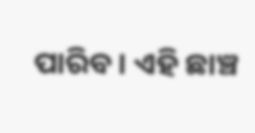ପାରିବ । ଏହି ଛାଞ୍ଚ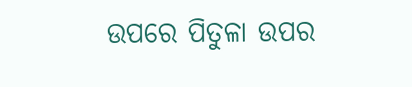ଉପରେ ପିତୁଳା ଉପର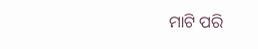ମାଟି ପରି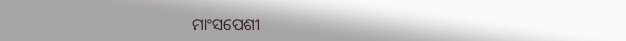ମାଂସପେଶୀ